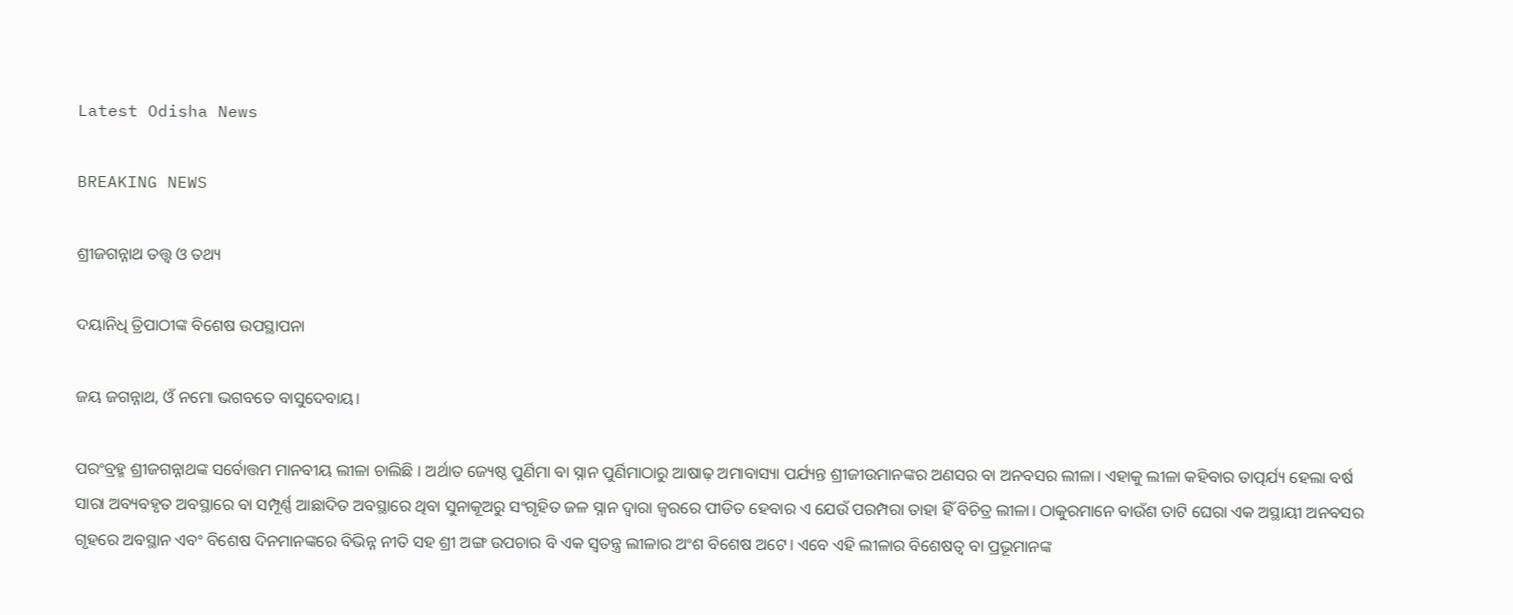Latest Odisha News

BREAKING NEWS

ଶ୍ରୀଜଗନ୍ନାଥ ତତ୍ତ୍ୱ ଓ ତଥ୍ୟ

ଦୟାନିଧି ତ୍ରିପାଠୀଙ୍କ ବିଶେଷ ଉପସ୍ଥାପନା

ଜୟ ଜଗନ୍ନାଥ, ଓଁ ନମୋ ଭଗବତେ ବାସୁଦେବାୟ।

ପରଂବ୍ରହ୍ମ ଶ୍ରୀଜଗନ୍ନାଥଙ୍କ ସର୍ବୋତ୍ତମ ମାନବୀୟ ଲୀଳା ଚାଲିଛି । ଅର୍ଥାତ ଜ୍ୟେଷ୍ଠ ପୁର୍ଣିମା ବା ସ୍ନାନ ପୁର୍ଣିମାଠାରୁ ଆଷାଢ଼ ଅମାବାସ୍ୟା ପର୍ଯ୍ୟନ୍ତ ଶ୍ରୀଜୀଉମାନଙ୍କର ଅଣସର ବା ଅନବସର ଲୀଳା। ଏହାକୁ ଲୀଳା କହିବାର ତାତ୍ପର୍ଯ୍ୟ ହେଲା ବର୍ଷ ସାରା ଅବ୍ୟବହୃତ ଅବସ୍ଥାରେ ବା ସମ୍ପୂର୍ଣ୍ଣ ଆଛାଦିତ ଅବସ୍ଥାରେ ଥିବା ସୁନାକୂଅରୁ ସଂଗୃହିତ ଜଳ ସ୍ନାନ ଦ୍ୱାରା ଜ୍ୱରରେ ପୀଡିତ ହେବାର ଏ ଯେଉଁ ପରମ୍ପରା ତାହା ହିଁ ବିଚିତ୍ର ଲୀଳା। ଠାକୁରମାନେ ବାଉଁଶ ତାଟି ଘେରା ଏକ ଅସ୍ଥାୟୀ ଅନବସର ଗୃହରେ ଅବସ୍ଥାନ ଏବଂ ବିଶେଷ ଦିନମାନଙ୍କରେ ବିଭିନ୍ନ ନୀତି ସହ ଶ୍ରୀ ଅଙ୍ଗ ଉପଚାର ବି ଏକ ସ୍ୱତନ୍ତ୍ର ଲୀଳାର ଅଂଶ ବିଶେଷ ଅଟେ। ଏବେ ଏହି ଲୀଳାର ବିଶେଷତ୍ୱ ବା ପ୍ରଭୂମାନଙ୍କ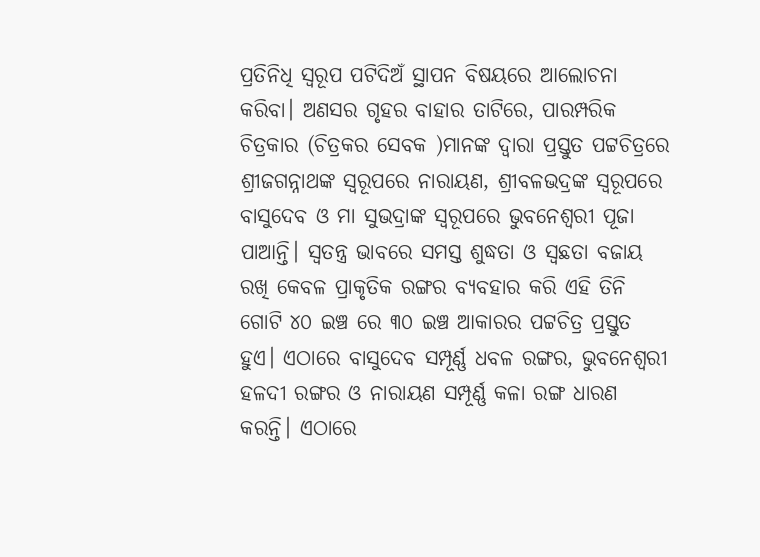ପ୍ରତିନିଧି ସ୍ୱରୂପ ପଟିଦିଅଁ ସ୍ଥାପନ ବିଷୟରେ ଆଲୋଚନା କରିବା। ଅଣସର ଗୃହର ବାହାର ତାଟିରେ, ପାରମ୍ପରିକ ଚିତ୍ରକାର (ଚିତ୍ରକର ସେବକ )ମାନଙ୍କ ଦ୍ୱାରା ପ୍ରସ୍ତୁତ ପଟ୍ଟଚିତ୍ରରେ ଶ୍ରୀଜଗନ୍ନାଥଙ୍କ ସ୍ୱରୂପରେ ନାରାୟଣ, ଶ୍ରୀବଳଭଦ୍ରଙ୍କ ସ୍ୱରୂପରେ ବାସୁଦେବ ଓ ମା ସୁଭଦ୍ରାଙ୍କ ସ୍ୱରୂପରେ ଭୁବନେଶ୍ୱରୀ ପୂଜା ପାଆନ୍ତି। ସ୍ୱତନ୍ତ୍ର ଭାବରେ ସମସ୍ତ ଶୁଦ୍ଧତା ଓ ସ୍ୱଛତା ବଜାୟ ରଖି କେବଳ ପ୍ରାକୃତିକ ରଙ୍ଗର ବ୍ୟବହାର କରି ଏହି ତିନି ଗୋଟି ୪୦ ଇଞ୍ଚ ରେ ୩୦ ଇଞ୍ଚ ଆକାରର ପଟ୍ଟଚିତ୍ର ପ୍ରସ୍ତୁତ ହୁଏ। ଏଠାରେ ବାସୁଦେବ ସମ୍ପୂର୍ଣ୍ଣ ଧବଳ ରଙ୍ଗର, ଭୁବନେଶ୍ବରୀ ହଳଦୀ ରଙ୍ଗର ଓ ନାରାୟଣ ସମ୍ପୂର୍ଣ୍ଣ କଳା ରଙ୍ଗ ଧାରଣ କରନ୍ତି। ଏଠାରେ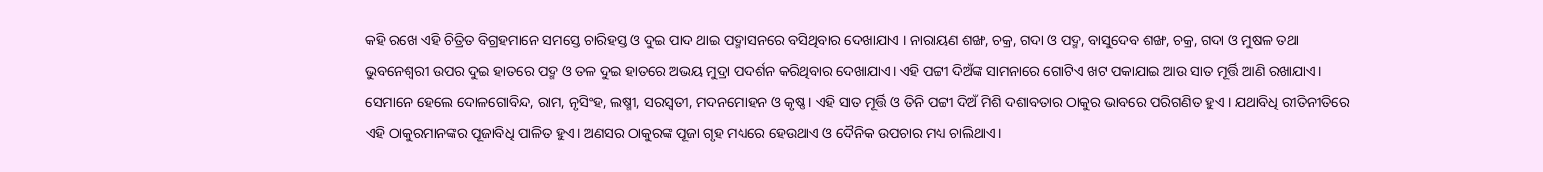କହି ରଖେ ଏହି ଚିତ୍ରିତ ବିଗ୍ରହମାନେ ସମସ୍ତେ ଚାରିହସ୍ତ ଓ ଦୁଇ ପାଦ ଥାଇ ପଦ୍ମାସନରେ ବସିଥିବାର ଦେଖାଯାଏ । ନାରାୟଣ ଶଙ୍ଖ, ଚକ୍ର, ଗଦା ଓ ପଦ୍ମ, ବାସୁଦେବ ଶଙ୍ଖ, ଚକ୍ର, ଗଦା ଓ ମୁଷଳ ତଥା ଭୁବନେଶ୍ୱରୀ ଉପର ଦୁଇ ହାତରେ ପଦ୍ମ ଓ ତଳ ଦୁଇ ହାତରେ ଅଭୟ ମୁଦ୍ରା ପଦର୍ଶନ କରିଥିବାର ଦେଖାଯାଏ। ଏହି ପଟ୍ଟୀ ଦିଅଁଙ୍କ ସାମନାରେ ଗୋଟିଏ ଖଟ ପକାଯାଇ ଆଉ ସାତ ମୂର୍ତ୍ତି ଆଣି ରଖାଯାଏ। ସେମାନେ ହେଲେ ଦୋଳଗୋବିନ୍ଦ, ରାମ, ନୃସିଂହ, ଲଷ୍ମୀ, ସରସ୍ବତୀ, ମଦନମୋହନ ଓ କୃଷ୍ଣ। ଏହି ସାତ ମୂର୍ତ୍ତି ଓ ତିନି ପଟ୍ଟୀ ଦିଅଁ ମିଶି ଦଶାବତାର ଠାକୁର ଭାବରେ ପରିଗଣିତ ହୁଏ । ଯଥାବିଧି ରୀତିନୀତିରେ ଏହି ଠାକୁରମାନଙ୍କର ପୂଜାବିଧି ପାଳିତ ହୁଏ। ଅଣସର ଠାକୁରଙ୍କ ପୂଜା ଗୃହ ମଧ୍ୟରେ ହେଉଥାଏ ଓ ଦୈନିକ ଉପଚାର ମଧ୍ୟ ଚାଲିଥାଏ।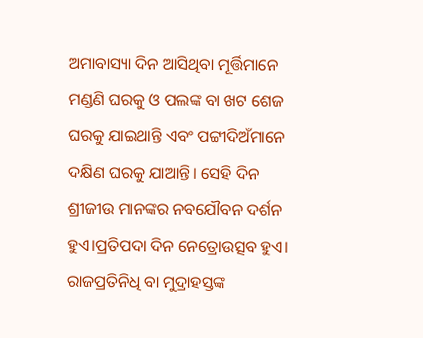ଅମାବାସ୍ୟା ଦିନ ଆସିଥିବା ମୂର୍ତ୍ତିମାନେ ମଣ୍ଡଣି ଘରକୁ ଓ ପଲଙ୍କ ବା ଖଟ ଶେଜ ଘରକୁ ଯାଇଥାନ୍ତି ଏବଂ ପଟ୍ଟୀଦିଅଁମାନେ ଦକ୍ଷିଣ ଘରକୁ ଯାଆନ୍ତି। ସେହି ଦିନ ଶ୍ରୀଜୀଉ ମାନଙ୍କର ନବଯୌବନ ଦର୍ଶନ ହୁଏ।ପ୍ରତିପଦା ଦିନ ନେତ୍ରୋଉତ୍ସବ ହୁଏ। ରାଜପ୍ରତିନିଧି ବା ମୁଦ୍ରାହସ୍ତଙ୍କ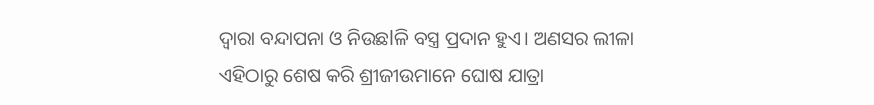ଦ୍ୱାରା ବନ୍ଦାପନା ଓ ନିଉଛlଳି ବସ୍ତ୍ର ପ୍ରଦାନ ହୁଏ। ଅଣସର ଲୀଳା ଏହିଠାରୁ ଶେଷ କରି ଶ୍ରୀଜୀଉମାନେ ଘୋଷ ଯାତ୍ରା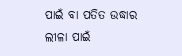ପାଇଁ ବା ପତିତ ଉଦ୍ଧାର ଲୀଳା ପାଇଁ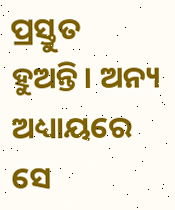ପ୍ରସ୍ତୁତ ହୁଅନ୍ତି। ଅନ୍ୟ ଅଧ୍ୟାୟରେ ସେ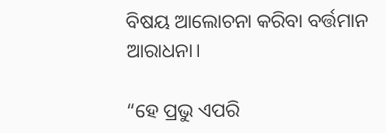ବିଷୟ ଆଲୋଚନା କରିବା ବର୍ତ୍ତମାନ ଆରାଧନା।

“ହେ ପ୍ରଭୁ ଏପରି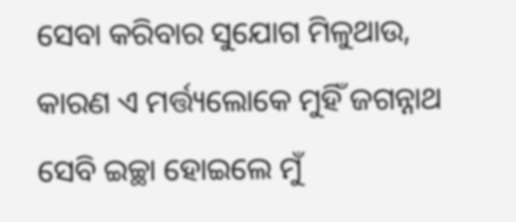ସେବା କରିବାର ସୁଯୋଗ ମିଳୁଥାଉ, କାରଣ ଏ ମର୍ତ୍ତ୍ୟଲୋକେ ମୁହିଁ ଜଗନ୍ନାଥ ସେବି ଇଚ୍ଛା ହୋଇଲେ ମୁଁ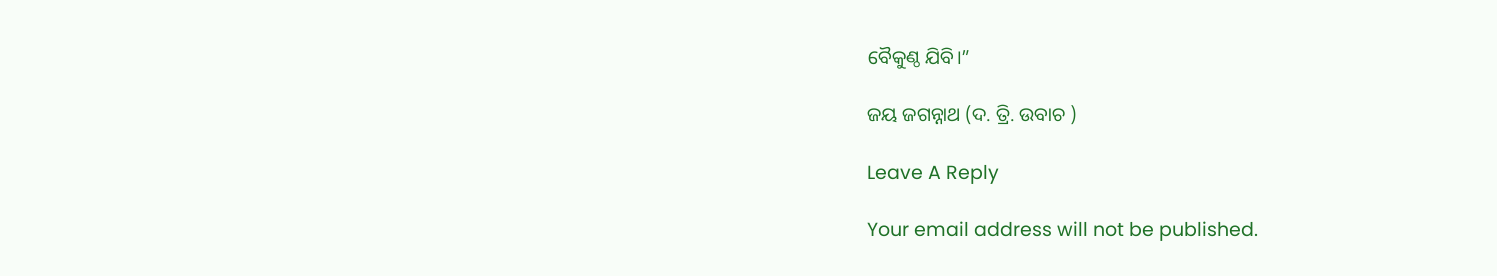ବୈକୁଣ୍ଠ ଯିବି।”

ଜୟ ଜଗନ୍ନାଥ (ଦ. ତ୍ରି. ଉବାଚ )

Leave A Reply

Your email address will not be published.